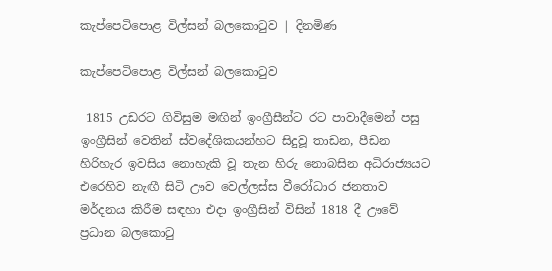කැප්පෙටිපොළ විල්සන් බලකොටුව | දිනමිණ

කැප්පෙටිපොළ විල්සන් බලකොටුව

 1815 උඩරට ගිවිසුම මඟින් ඉංග්‍රීසීන්ට රට පාවාදීමෙන් පසු ඉංග්‍රීසින් වෙතින් ස්වදේශිකයන්හට සිදුවූ තාඩන, පීඩන හිරිහැර ඉවසිය නොහැකි වූ තැන හිරු නොබසින අධිරාජ්‍යයට එරෙහිව නැඟී සිටි ඌව වෙල්ලස්ස වීරෝධාර ජනතාව මර්දනය කිරීම සඳහා එදා ඉංග්‍රීසින් විසින් 1818 දී ඌවේ ප්‍රධාන බලකොටු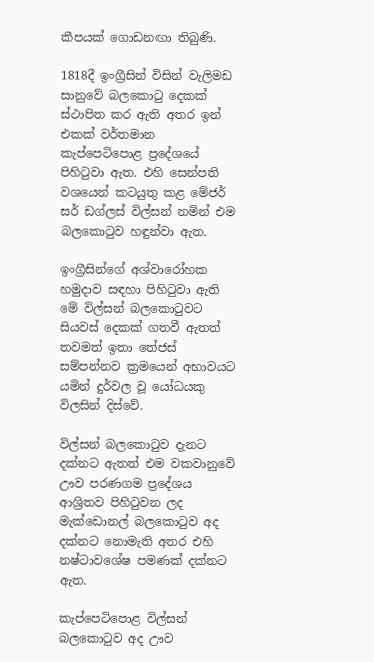කීපයක් ගොඩනඟා තිබුණි.

1818දී ඉංග්‍රීසින් විසින් වැලිමඩ සානුවේ බලකොටු දෙකක් ස්ථාපිත කර ඇති අතර ඉන් එකක් වර්තමාන කැප්පෙටිපොළ ප්‍රදේශයේ පිහිටුවා ඇත. එහි සෙන්පති වශයෙන් කටයුතු කළ මේජර් සර් ඩග්ලස් විල්සන් නමින් එම බලකොටුව හඳුන්වා ඇත.

ඉංග්‍රීසින්ගේ අශ්වාරෝහක හමුදාව සඳහා පිහිටුවා ඇති මේ විල්සන් බලකොටුවට සියවස් දෙකක් ගතවී ඇතත් තවමත් ඉතා තේජස් සම්පන්නව ක්‍රමයෙන් අභාවයට යමින් දුර්වල වූ යෝධයකු විලසින් දිස්වේ.

විල්සන් බලකොටුව දැනට දක්නට ඇතත් එම වකවානුවේ ඌව පරණගම ප්‍රදේශය ආශ්‍රිතව පිහිටුවන ලද මැක්ඩොනල් බලකොටුව අද දක්නට නොමැති අතර එහි නෂ්ටාවශේෂ පමණක් දක්නට ඇත.

කැප්පෙටිපොළ විල්සන් බලකොටුව අද ඌව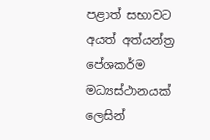පළාත් සභාවට අයත් අත්යන්ත්‍ර පේශකර්ම මධ්‍යස්ථානයක් ලෙසින්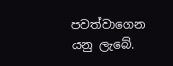පවත්වාගෙන යනු ලැබේ.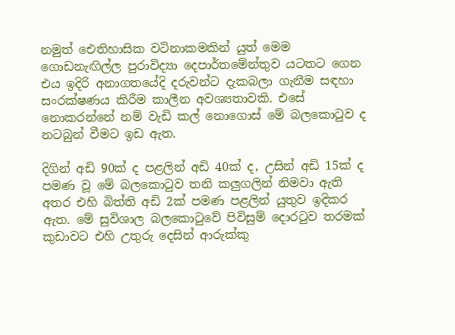නමුත් ඓතිහාසික වටිනාකමකින් යුත් මෙම ගොඩනැඟිල්ල පුරාවිද්‍යා දෙපාර්තමේන්තුව යටතට ගෙන එය ඉදිරි අනාගතයේදි දරුවන්ට දැකබලා ගැනීම සඳහා සංරක්ෂණය කිරීම කාලීන අවශ්‍යතාවකි. එසේ නොකරන්නේ නම් වැඩි කල් නොගොස් මේ බලකොටුව ද නටබුන් වීමට ඉඩ ඇත.

දිගින් අඩි 90ක් ද පළලින් අඩි 40ක් ද, උසින් අඩි 15ක් ද පමණ වූ මේ බලකොටුව තනි කලුගලින් නිමවා ඇති අතර එහි බිත්ති අඩි 2ක් පමණ පළලින් යුතුව ඉදිකර ඇත. මේ සුවිශාල බල‍කොටුවේ පිවිසුම් දොරටුව තරමක් කුඩාවට එහි උතුරු දෙසින් ආරුක්කු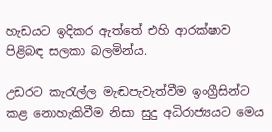හැඩයට ඉදිකර ඇත්තේ එහි ආරක්ෂාව පිළිබඳ සලකා බලමින්ය.

උඩරට කැරැල්ල මැඬපැවැත්වීම ඉංග්‍රීසින්ට කළ නොහැකිවීම නිසා සුදු අධිරාජ්‍යයට මෙය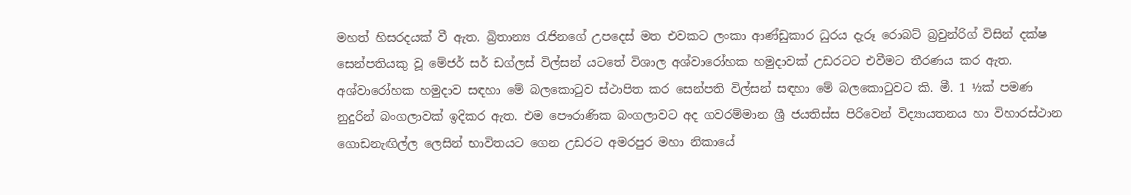මහත් හිසරදයක් වී ඇත. බ්‍රිතාන්‍ය රැජිනගේ උපදෙස් මත එවකට ලංකා ආණ්ඩුකාර ධුරය දැරූ රොබට් බ්‍රවුන්රිග් විසින් දක්ෂ සෙන්පතියකු වූ මේජර් සර් ඩග්ලස් විල්සන් යටතේ විශාල අශ්වාරෝහක හමුදාවක් උඩරටට එවීමට තීරණය කර ඇත. අශ්වාරෝහක හමුදාව සඳහා මේ බලකොටුව ස්ථාපිත කර සෙන්පති විල්සන් සඳහා මේ බලකොටුවට කි. මී. 1 ½ක් පමණ නුදුරින් බංගලාවක් ඉදිකර ඇත. එම පෞරාණික බංගලාවට අද ගවරම්මාන ශ්‍රී ජයතිස්ස පිරිවෙන් විද්‍යායතනය හා විහාරස්ථාන ගොඩනැඟිල්ල ලෙසින් භාවිතයට ගෙන උඩරට අමරපුර මහා නිකායේ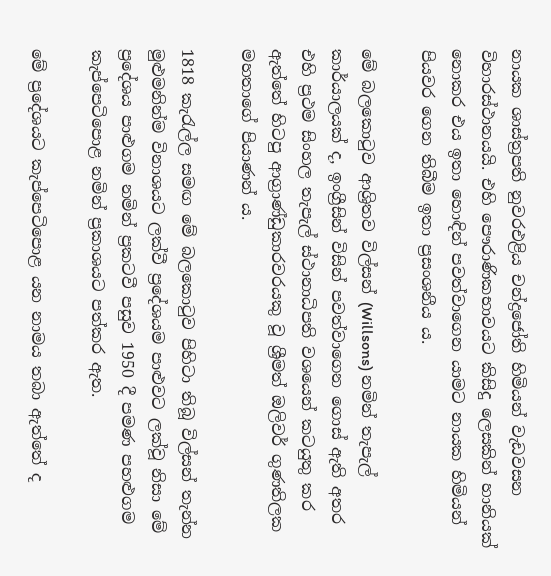නායක ශාස්ත්‍රපති නුවරඑළිය චන්ද්‍ර‍ජෝති හිමියන් වැඩවසන විහාරස්ථානයයි. එහි පෞරාණිකභාවයට කිසිදු ලෙසකින් හානියක් නොකර එය ඉතා හොඳින් පවත්වාගෙන යාමට නායක හිමියන් පියවර ගෙන තිබීම ඉතා ප්‍රසංශනීය ය.

මේ බලකොටුව ආශ්‍රිතව විල්සන් (Willsons) නමින් තැපැල් කාර්යාලයක් ද, ඉංග්‍රීසින් විසින් පවත්වාගෙන ගොස් ඇති අතර එහි ප්‍රථම සිංහල තැපැල් ස්ථානාධිපති වශයෙන් කටයුතු කර ඇත්තේ හිටපු ආග්‍රාණ්ඩුකාරවරයකු වූ ශ්‍රීමත් ඔලිවර් ගුණතිලක මහතාගේ පියාණන් ය.

1818 කැරැල්ල සමඟ මේ බලකොටුව පිහිටා තිබූ විල්සන් තැන්න මුළුමනින්ම විනාශයට ලක්වී ප්‍රදේශයම පාළුවට ලක්වූ නිසා මේ ප්‍රදේශය පාළුගම නමින් ප්‍රකටවී පසුව 1950 දී පමණ පහළුගම කැප්පෙටිපොළ නමින් ප්‍රකාශයට පත්කර ඇත.

මේ ප්‍ර‍දේශයට කැප්පෙටිපොළ යන නාමය තබා ඇත්තේ ද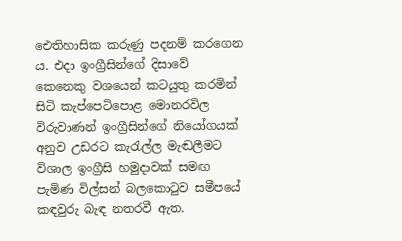ඓතිහාසික කරුණු පදනම් කරගෙන ය. එදා ඉංග්‍රීසින්ගේ දිසාවේ කෙනෙකු වශයෙන් කටයුතු කරමින් සිටි කැප්පෙටිපොළ මොනරවිල විරුවාණන් ඉංග්‍රීසින්ගේ නියෝගයක් අනුව උඩරට කැරැල්ල මැඬලීමට විශාල ඉංග්‍රීසි හමුදාවක් සමඟ පැමිණ විල්සන් බලකොටුව සමීපයේ කඳවුරු බැඳ නතරවී ඇත.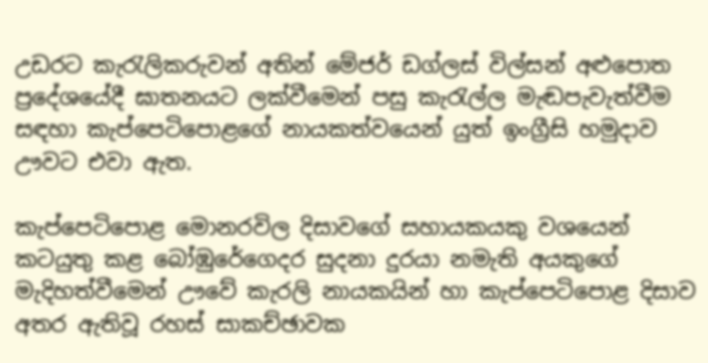උඩරට කැරැලිකරුවන් අතින් මේජර් ඩග්ලස් විල්සන් අළුපොත ප්‍රදේශයේදී ඝාතනයට ලක්වීමෙන් පසු කැරැල්ල මැඬපැවැත්වීම සඳහා කැප්පෙටිපොළගේ නායකත්වයෙන් යුත් ඉංග්‍රීසි හමුදාව ඌවට එවා ඇත.

කැප්පෙටිපොළ මොනරවිල දිසාවගේ සහායකයකු වශයෙන් කටයුතු කළ බෝඹුරේගෙදර සුදනා දුරයා නමැති අයකුගේ මැදිහත්වීමෙන් ඌවේ කැරලි නායකයින් හා කැප්පෙටිපොළ දිසාව අතර ඇතිවූ රහස් සාකච්ඡාවක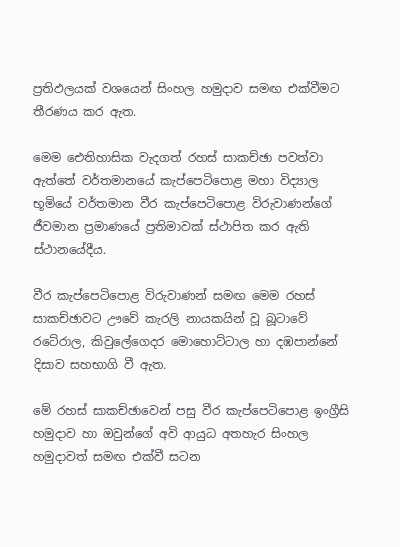ප්‍රතිඵලයක් වශයෙන් සිංහල හමුදාව සමඟ එක්වීමට තීරණය කර ඇත.

මෙම ඓතිහාසික වැදගත් රහස් සාකච්ඡා පවත්වා ඇත්තේ වර්තමානයේ කැප්පෙටිපොළ මහා විද්‍යාල භූමියේ වර්තමාන වීර කැප්පෙටිපොළ විරුවාණන්ගේ ජීවමාන ප්‍රමාණයේ ප්‍රතිමාවක් ස්ථාපිත කර ඇති ස්ථානයේදීය.

වීර කැප්පෙටිපොළ විරුවාණන් සමඟ මෙම රහස් සාකච්ඡාවට ඌවේ කැරලි නායකයින් වූ බූටාවේ රටේරාල, කිවුලේගෙදර මොහොට්ටාල හා දඹපාන්නේ දිසාව සහභාගි වී ඇත.

මේ රහස් සාකච්ඡාවෙන් පසු වීර කැප්පෙටිපොළ ඉංග්‍රීසි හමුදාව හා ඔවුන්ගේ අවි ආයුධ අතහැර සිංහල හමුදාවත් සමඟ එක්වී සටන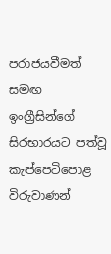පරාජයවීමත් සමඟ ඉංග්‍රීසින්ගේ සිරභාරයට පත්වූ කැප්පෙටිපොළ විරුවාණන්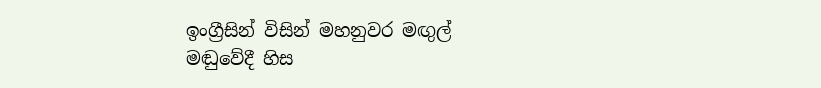ඉංග්‍රීසින් විසින් මහනුවර මඟුල් මඬුවේදී හිස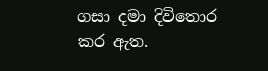ගසා දමා දිවිතොර කර ඇත.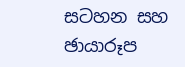සටහන සහ ඡායාරූප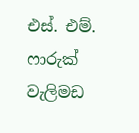එස්. එම්. ෆාරුක් වැලිමඩ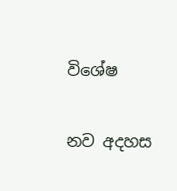විශේෂ

නව අදහස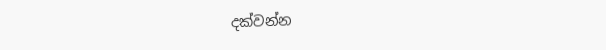දක්වන්න